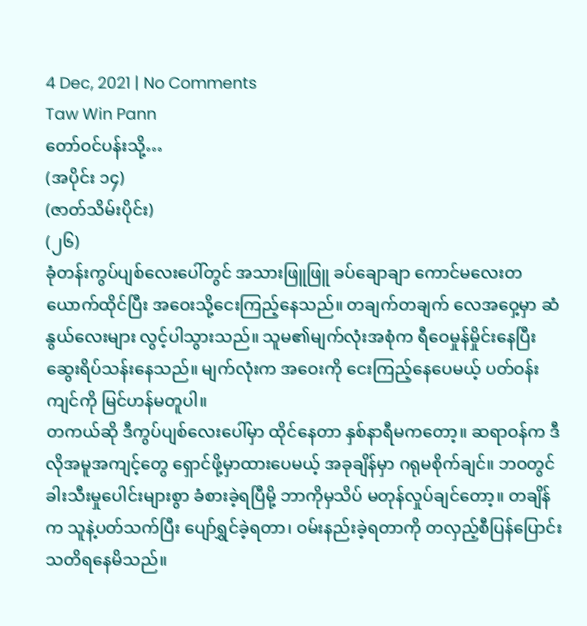4 Dec, 2021 | No Comments
Taw Win Pann
တော်ဝင်ပန်းသို့…
(အပိုင်း ၁၄)
(ဇာတ်သိမ်းပိုင်း)
(၂၆)
ခုံတန်းကွပ်ပျစ်လေးပေါ်တွင် အသားဖြူဖြူ ခပ်ချောချာ ကောင်မလေးတယောက်ထိုင်ပြီး အဝေးသို့ငေးကြည့်နေသည်။ တချက်တချက် လေအဝှေ့မှာ ဆံနွယ်လေးများ လွင့်ပါသွားသည်။ သူမ၏မျက်လုံးအစုံက ရီဝေမှုန်မှိုင်းနေပြီး ဆွေးရိပ်သန်းနေသည်။ မျက်လုံးက အဝေးကို ငေးကြည့်နေပေမယ့် ပတ်ဝန်းကျင်ကို မြင်ဟန်မတူပါ။
တကယ်ဆို ဒီကွပ်ပျစ်လေးပေါ်မှာ ထိုင်နေတာ နှစ်နာရီမကတော့။ ဆရာဝန်က ဒီလိုအမူအကျင့်တွေ ရှောင်ဖို့မှာထားပေမယ့် အခုချိန်မှာ ဂရုမစိုက်ချင်။ ဘဝတွင် ခါးသီးမှုပေါင်းများစွာ ခံစားခဲ့ရပြီမို့ ဘာကိုမှသိပ် မတုန်လှုပ်ချင်တော့။ တချိန်က သူနဲ့ပတ်သက်ပြီး ပျော်ရွှင်ခဲ့ရတာ၊ ဝမ်းနည်းခဲ့ရတာကို တလှည့်စီပြန်ပြောင်း သတိရနေမိသည်။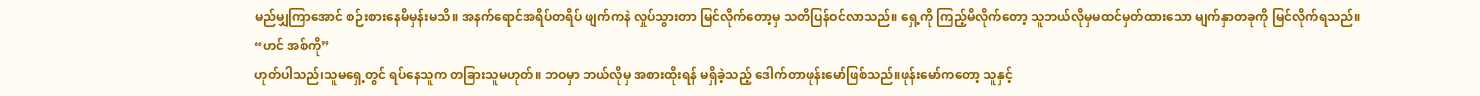မည်မျှကြာအောင် စဉ်းစားနေမိမှန်းမသိ။ အနက်ရောင်အရိပ်တရိပ် ဖျက်ကနဲ လှုပ်သွားတာ မြင်လိုက်တော့မှ သတိပြန်ဝင်လာသည်။ ရှေ့ကို ကြည့်မိလိုက်တော့ သူဘယ်လိုမှမထင်မှတ်ထားသော မျက်နှာတခုကို မြင်လိုက်ရသည်။
“ဟင် အစ်ကို”
ဟုတ်ပါသည်၊သူမရှေ့တွင် ရပ်နေသူက တခြားသူမဟုတ်။ ဘဝမှာ ဘယ်လိုမှ အစားထိုးရန် မရှိခဲ့သည့် ဒေါက်တာဖုန်းမော်ဖြစ်သည်။ဖုန်းမော်ကတော့ သူနှင့်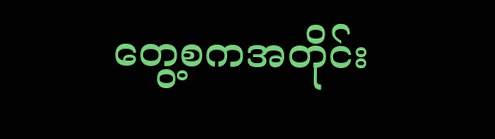တွေ့စကအတိုင်း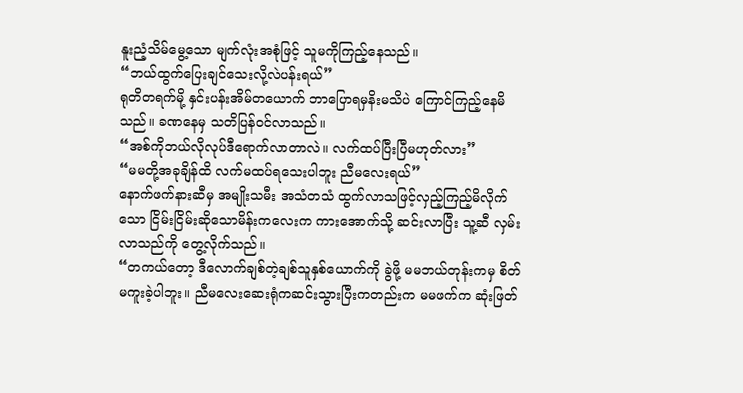နူးညံ့သိမ်မွေ့သော မျက်လုံးအစုံဖြင့် သူမကိုကြည့်နေသည်။
“ဘယ်ထွက်ပြေးချင်သေးလို့လဲပန်းရယ်”
ရုတိတရက်မို့ နှင်းပန်းအိမ်တယောက် ဘာပြောရမှနိးမသိပဲ ကြောင်ကြည့်နေမိသည်။ ခဏနေမှ သတိပြန်ဝင်လာသည်။
“အစ်ကိုဘယ်လိုလုပ်ဒီရောက်လာတာလဲ။ လက်ထပ်ပြီးပြီမဟုတ်လား”
“မမတို့အခုချိန်ထိ လက်မထပ်ရသေးပါဘူး ညီမလေးရယ်”
နောက်ဖက်နားဆီမှ အမျိုးသမီး အသံတသံ ထွက်လာသဖြင့်လှည့်ကြည့်မိလိုက်သော ငြိမ်းငြိမ်းဆိုသောမိန်းကလေးက ကားအောက်သို့ ဆင်းလာပြီး သူ့ဆီ လှမ်းလာသည်ကို တွေ့လိုက်သည်။
“တကယ်တော့ ဒီလောက်ချစ်တဲ့ချစ်သူနှစ်ယောက်ကို ခွဲဖို့ မမဘယ်တုန်းကမှ စိတ်မကူးခဲ့ပါဘူး။ ညီမလေးဆေးရုံကဆင်းသွားပြီးကတည်းက မမဖက်က ဆုံးဖြတ်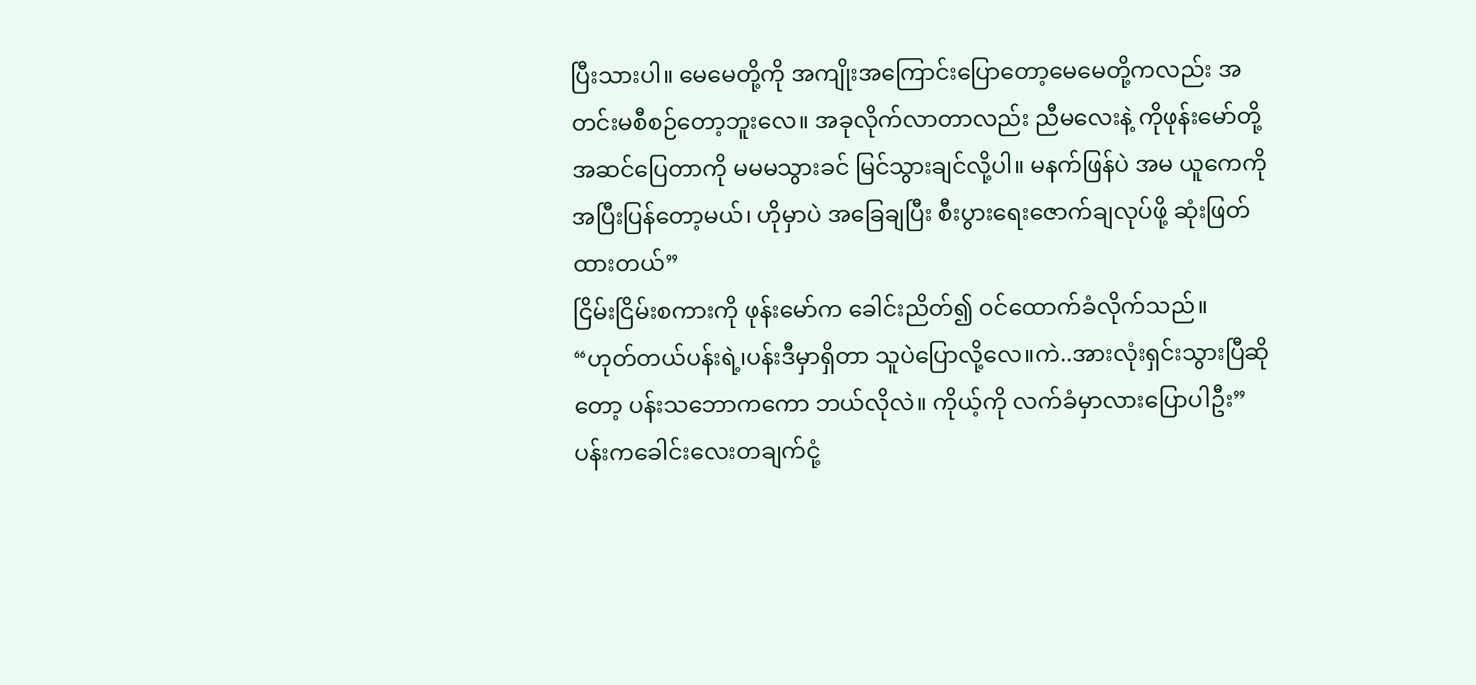ပြီးသားပါ။ မေမေတို့ကို အကျိုးအကြောင်းပြောတော့မေမေတို့ကလည်း အတင်းမစီစဉ်တော့ဘူးလေ။ အခုလိုက်လာတာလည်း ညီမလေးနဲ့ ကိုဖုန်းမော်တို့အဆင်ပြေတာကို မမမသွားခင် မြင်သွားချင်လို့ပါ။ မနက်ဖြန်ပဲ အမ ယူကေကို အပြီးပြန်တော့မယ်၊ ဟိုမှာပဲ အခြေချပြီး စီးပွားရေးဇောက်ချလုပ်ဖို့ ဆုံးဖြတ်ထားတယ်”
ငြိမ်းငြိမ်းစကားကို ဖုန်းမော်က ခေါင်းညိတ်၍ ဝင်ထောက်ခံလိုက်သည်။
“ဟုတ်တယ်ပန်းရဲ့၊ပန်းဒီမှာရှိတာ သူပဲပြောလို့လေ။ကဲ..အားလုံးရှင်းသွားပြီဆိုတော့ ပန်းသဘောကကော ဘယ်လိုလဲ။ ကိုယ့်ကို လက်ခံမှာလားပြောပါဦး”
ပန်းကခေါင်းလေးတချက်ငုံ့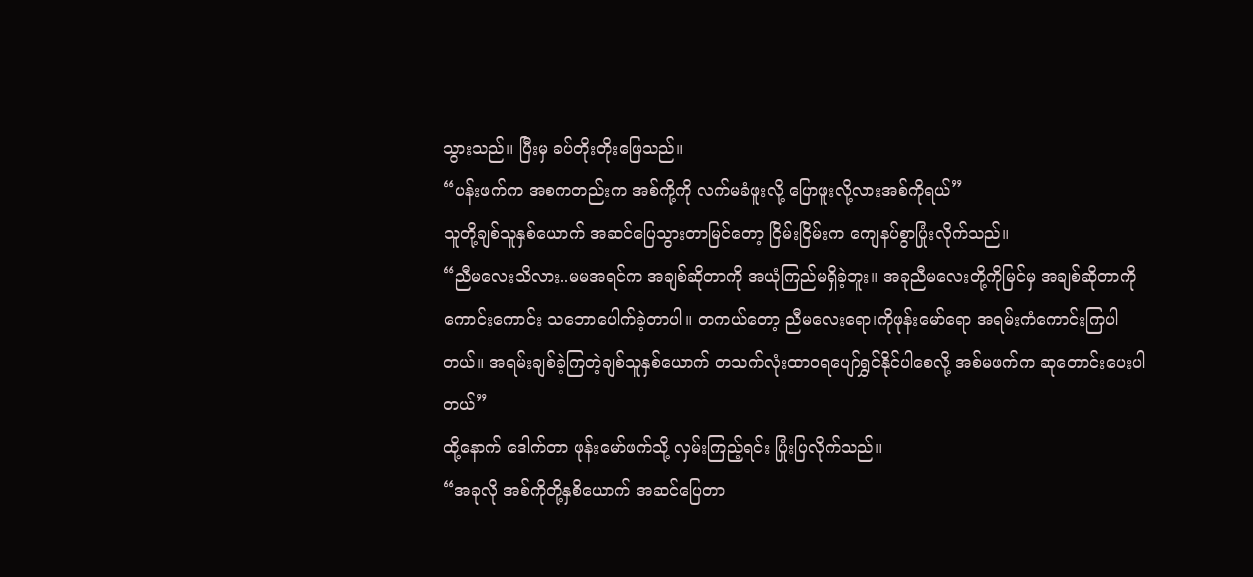သွားသည်။ ပြီးမှ ခပ်တိုးတိုးဖြေသည်။
“ပန်းဖက်က အစကတည်းက အစ်ကို့ကို လက်မခံဖူးလို့ ပြောဖူးလို့လားအစ်ကိုရယ်”
သူတို့ချစ်သူနှစ်ယောက် အဆင်ပြေသွားတာမြင်တော့ ငြိမ်းငြိမ်းက ကျေနပ်စွာပြုံးလိုက်သည်။
“ညီမလေးသိလား..မမအရင်က အချစ်ဆိုတာကို အယုံကြည်မရှိခဲ့ဘူး။ အခုညီမလေးတို့ကိုမြင်မှ အချစ်ဆိုတာကိုကောင်းကောင်း သဘောပေါက်ခဲ့တာပါ။ တကယ်တော့ ညီမလေးရော၊ကိုဖုန်းမော်ရော အရမ်းကံကောင်းကြပါတယ်။ အရမ်းချစ်ခဲ့ကြတဲ့ချစ်သူနှစ်ယောက် တသက်လုံးထာဝရပျော်ရွှင်နိုင်ပါစေလို့ အစ်မဖက်က ဆုတောင်းပေးပါတယ်”
ထို့နောက် ဒေါက်တာ ဖုန်းမော်ဖက်သို့ လှမ်းကြည့်ရင်း ပြုံးပြလိုက်သည်။
“အခုလို အစ်ကိုတို့နှစိယောက် အဆင်ပြေတာ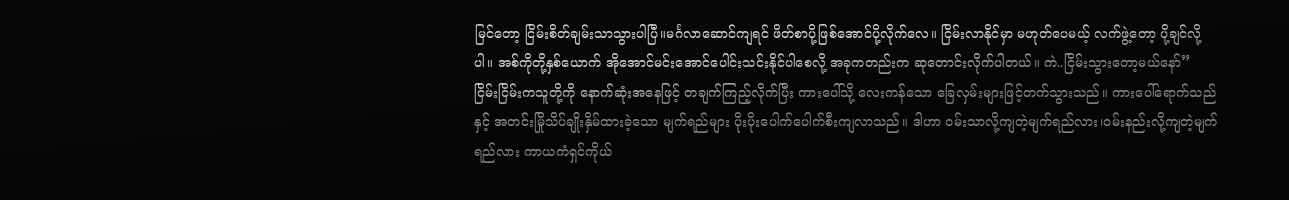မြင်တော့ ငြိမ်းစိတ်ချမ်းသာသွားပါပြီ။မင်္ဂလာဆောင်ကျရင် ဖိတ်စာပို့ဖြစ်အောင်ပို့လိုက်လေ။ ငြိမ်းလာနိုင်မှာ မဟုတ်ပေမယ့် လက်ဖွဲ့တော့ ပို့ချင်လို့ပါ။ အစ်ကိုတို့နှစ်ယောက် အိုအောင်မင်းအောင်ပေါင်းသင်းနိုင်ပါစေလို့ အခုကတည်းက ဆုတောင်းလိုက်ပါတယ်။ ကဲ..ငြိမ်းသွားတော့မယ်နော်”
ငြိမ်းငြိမ်းကသူတို့ကို နောက်ဆုံးအနေဖြင့် တချက်ကြည့်လိုက်ပြီး ကားပေါ်သို့ လေးကန်သော ခြေလှမ်းများဖြင့်တက်သွားသည်။ ကားပေါ်ရောက်သည်နှင့် အတင်းမြိုသိပ်ချိုးနှိမ်ထားခဲ့သော မျက်ရည်များ ပိုးပိုးပေါက်ပေါက်စီးကျလာသည်။ ဒါဟာ ဝမ်းသာလို့ကျတဲ့မျက်ရည်လား၊ဝမ်းနည်းလို့ကျတဲ့မျက်ရည်လား ကာယကံရှင်ကိုယ်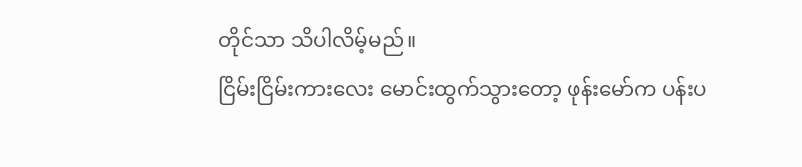တိုင်သာ သိပါလိမ့်မည်။
ငြိမ်းငြိမ်းကားလေး မောင်းထွက်သွားတော့ ဖုန်းမော်က ပန်းပ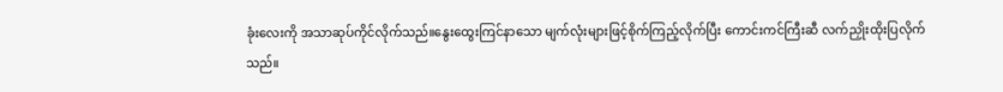ခုံးလေးကို အသာဆုပ်ကိုင်လိုက်သည်။နွေးထွေးကြင်နာသော မျက်လုံးများဖြင့်စိုက်ကြည့်လိုက်ပြီး ကောင်းကင်ကြီးဆီ လက်ညှိုးထိုးပြလိုက်သည်။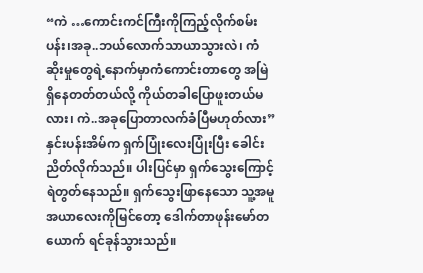“ကဲ …ကောင်းကင်ကြီးကိုကြည့်လိုက်စမ်းပန်း၊အခု..ဘယ်လောက်သာယာသွားလဲ၊ ကံဆိုးမှုတွေရဲ့နောက်မှာကံကောင်းတာတွေ အမြဲရှိနေတတ်တယ်လို့ ကိုယ်တခါပြောဖူးတယ်မလား၊ ကဲ..အခုပြောတာလက်ခံပြီမဟုတ်လား”
နှင်းပန်းအိမ်က ရှက်ပြုံးလေးပြုံးပြီး ခေါင်းညိတ်လိုက်သည်။ ပါးပြင်မှာ ရှက်သွေးကြောင့် ရဲတွတ်နေသည်။ ရှက်သွေးဖြာနေသော သူ့အမူအယာလေးကိုမြင်တော့ ဒေါက်တာဖုန်းမော်တယောက် ရင်ခုန်သွားသည်။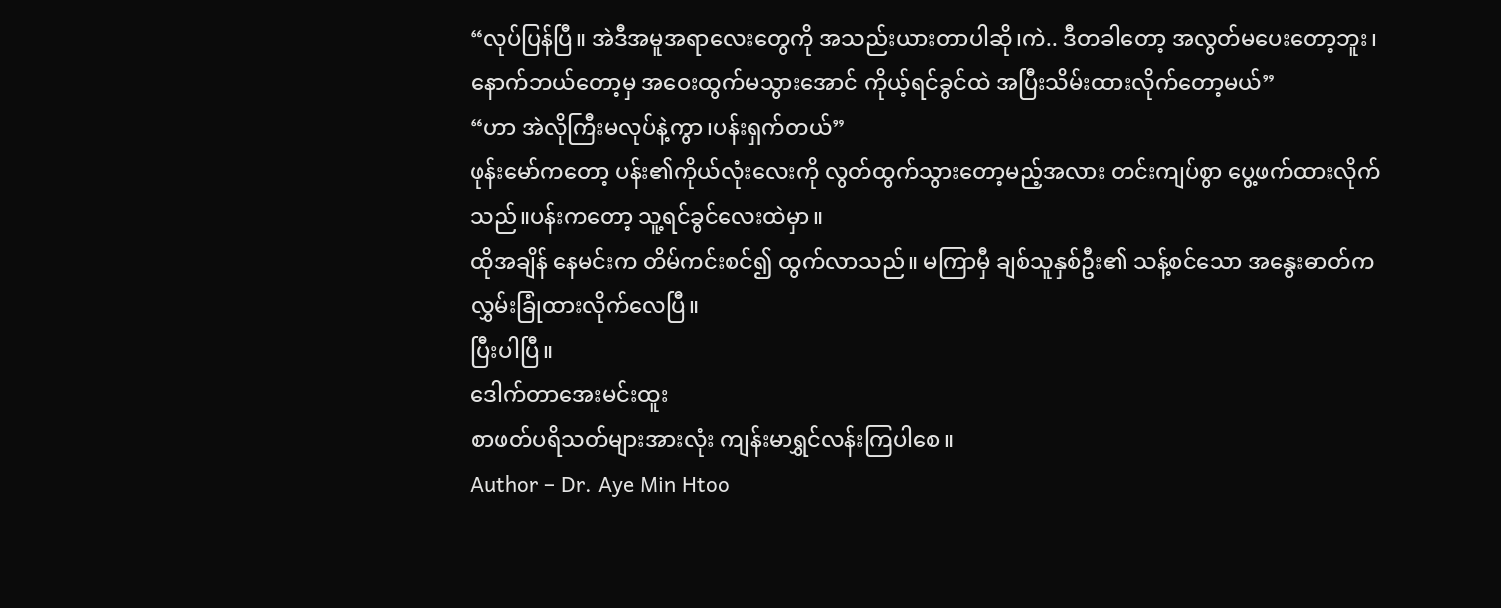“လုပ်ပြန်ပြီ။ အဲဒီအမူအရာလေးတွေကို အသည်းယားတာပါဆို၊ကဲ.. ဒီတခါတော့ အလွတ်မပေးတော့ဘူး၊ နောက်ဘယ်တော့မှ အဝေးထွက်မသွားအောင် ကိုယ့်ရင်ခွင်ထဲ အပြီးသိမ်းထားလိုက်တော့မယ်”
“ဟာ အဲလိုကြီးမလုပ်နဲ့ကွာ၊ပန်းရှက်တယ်”
ဖုန်းမော်ကတော့ ပန်း၏ကိုယ်လုံးလေးကို လွတ်ထွက်သွားတော့မည့်အလား တင်းကျပ်စွာ ပွေ့ဖက်ထားလိုက်သည်။ပန်းကတော့ သူ့ရင်ခွင်လေးထဲမှာ။
ထိုအချိန် နေမင်းက တိမ်ကင်းစင်၍ ထွက်လာသည်။ မကြာမှီ ချစ်သူနှစ်ဦး၏ သန့်စင်သော အနွေးဓာတ်က လွှမ်းခြုံထားလိုက်လေပြီ။
ပြီးပါပြီ။
ဒေါက်တာအေးမင်းထူး
စာဖတ်ပရိသတ်များအားလုံး ကျန်းမာရွှင်လန်းကြပါစေ။
Author – Dr. Aye Min Htoo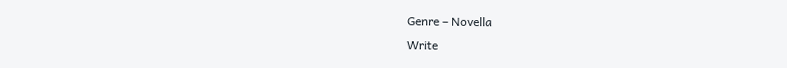Genre – Novella
Write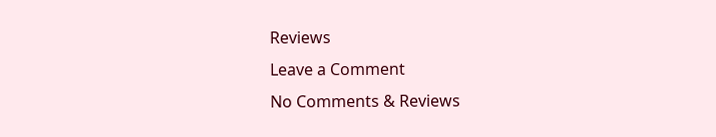Reviews
Leave a Comment
No Comments & Reviews